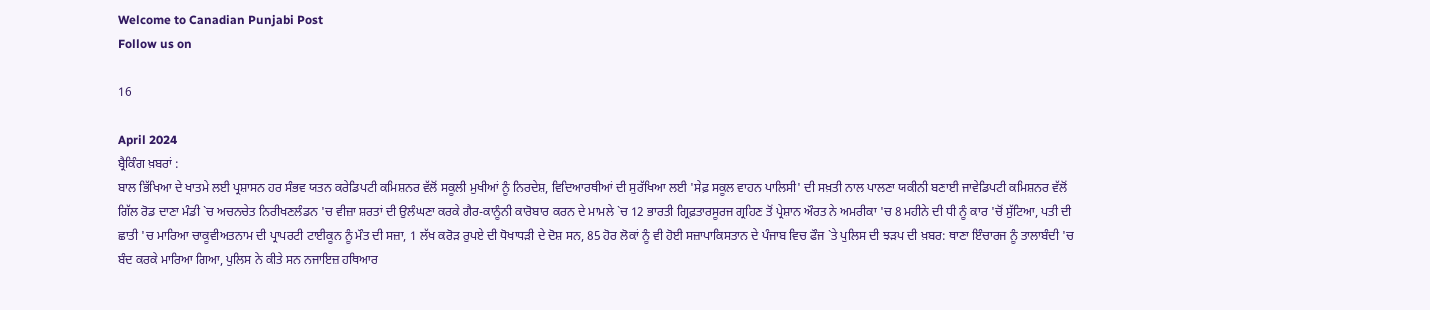Welcome to Canadian Punjabi Post
Follow us on

16

April 2024
ਬ੍ਰੈਕਿੰਗ ਖ਼ਬਰਾਂ :
ਬਾਲ ਭਿੱਖਿਆ ਦੇ ਖਾਤਮੇ ਲਈ ਪ੍ਰਸ਼ਾਸਨ ਹਰ ਸੰਭਵ ਯਤਨ ਕਰੇਡਿਪਟੀ ਕਮਿਸ਼ਨਰ ਵੱਲੋਂ ਸਕੂਲੀ ਮੁਖੀਆਂ ਨੂੰ ਨਿਰਦੇਸ਼, ਵਿਦਿਆਰਥੀਆਂ ਦੀ ਸੁਰੱਖਿਆ ਲਈ 'ਸੇਫ਼ ਸਕੂਲ ਵਾਹਨ ਪਾਲਿਸੀ' ਦੀ ਸਖ਼ਤੀ ਨਾਲ ਪਾਲਣਾ ਯਕੀਨੀ ਬਣਾਈ ਜਾਵੇਡਿਪਟੀ ਕਮਿਸ਼ਨਰ ਵੱਲੋਂ ਗਿੱਲ ਰੋਡ ਦਾਣਾ ਮੰਡੀ `ਚ ਅਚਨਚੇਤ ਨਿਰੀਖਣਲੰਡਨ 'ਚ ਵੀਜ਼ਾ ਸ਼ਰਤਾਂ ਦੀ ਉਲੰਘਣਾ ਕਰਕੇ ਗੈਰ-ਕਾਨੂੰਨੀ ਕਾਰੋਬਾਰ ਕਰਨ ਦੇ ਮਾਮਲੇ `ਚ 12 ਭਾਰਤੀ ਗ੍ਰਿਫ਼ਤਾਰਸੂਰਜ ਗ੍ਰਹਿਣ ਤੋਂ ਪ੍ਰੇਸ਼ਾਨ ਔਰਤ ਨੇ ਅਮਰੀਕਾ 'ਚ 8 ਮਹੀਨੇ ਦੀ ਧੀ ਨੂੰ ਕਾਰ 'ਚੋਂ ਸੁੱਟਿਆ, ਪਤੀ ਦੀ ਛਾਤੀ 'ਚ ਮਾਰਿਆ ਚਾਕੂਵੀਅਤਨਾਮ ਦੀ ਪ੍ਰਾਪਰਟੀ ਟਾਈਕੂਨ ਨੂੰ ਮੌਤ ਦੀ ਸਜ਼ਾ, 1 ਲੱਖ ਕਰੋੜ ਰੁਪਏ ਦੀ ਧੋਖਾਧੜੀ ਦੇ ਦੋਸ਼ ਸਨ, 85 ਹੋਰ ਲੋਕਾਂ ਨੂੰ ਵੀ ਹੋਈ ਸਜ਼ਾਪਾਕਿਸਤਾਨ ਦੇ ਪੰਜਾਬ ਵਿਚ ਫੌਜ `ਤੇ ਪੁਲਿਸ ਦੀ ਝੜਪ ਦੀ ਖ਼ਬਰ: ਥਾਣਾ ਇੰਚਾਰਜ ਨੂੰ ਤਾਲਾਬੰਦੀ 'ਚ ਬੰਦ ਕਰਕੇ ਮਾਰਿਆ ਗਿਆ, ਪੁਲਿਸ ਨੇ ਕੀਤੇ ਸਨ ਨਜਾਇਜ਼ ਹਥਿਆਰ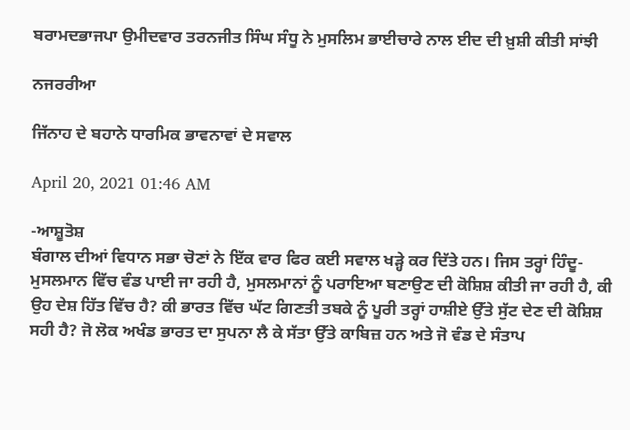ਬਰਾਮਦਭਾਜਪਾ ਉਮੀਦਵਾਰ ਤਰਨਜੀਤ ਸਿੰਘ ਸੰਧੂ ਨੇ ਮੁਸਲਿਮ ਭਾਈਚਾਰੇ ਨਾਲ ਈਦ ਦੀ ਖ਼ੁਸ਼ੀ ਕੀਤੀ ਸਾਂਝੀ

ਨਜਰਰੀਆ

ਜਿੱਨਾਹ ਦੇ ਬਹਾਨੇ ਧਾਰਮਿਕ ਭਾਵਨਾਵਾਂ ਦੇ ਸਵਾਲ

April 20, 2021 01:46 AM

-ਆਸ਼ੂਤੋਸ਼
ਬੰਗਾਲ ਦੀਆਂ ਵਿਧਾਨ ਸਭਾ ਚੋਣਾਂ ਨੇ ਇੱਕ ਵਾਰ ਫਿਰ ਕਈ ਸਵਾਲ ਖੜ੍ਹੇ ਕਰ ਦਿੱਤੇ ਹਨ। ਜਿਸ ਤਰ੍ਹਾਂ ਹਿੰਦੂ-ਮੁਸਲਮਾਨ ਵਿੱਚ ਵੰਡ ਪਾਈ ਜਾ ਰਹੀ ਹੈ, ਮੁਸਲਮਾਨਾਂ ਨੂੰ ਪਰਾਇਆ ਬਣਾਉਣ ਦੀ ਕੋਸ਼ਿਸ਼ ਕੀਤੀ ਜਾ ਰਹੀ ਹੈ, ਕੀ ਉਹ ਦੇਸ਼ ਹਿੱਤ ਵਿੱਚ ਹੈ? ਕੀ ਭਾਰਤ ਵਿੱਚ ਘੱਟ ਗਿਣਤੀ ਤਬਕੇ ਨੂੰ ਪੂਰੀ ਤਰ੍ਹਾਂ ਹਾਸ਼ੀਏ ਉੱਤੇ ਸੁੱਟ ਦੇਣ ਦੀ ਕੋਸ਼ਿਸ਼ ਸਹੀ ਹੈ? ਜੋ ਲੋਕ ਅਖੰਡ ਭਾਰਤ ਦਾ ਸੁਪਨਾ ਲੈ ਕੇ ਸੱਤਾ ਉੱਤੇ ਕਾਬਿਜ਼ ਹਨ ਅਤੇ ਜੋ ਵੰਡ ਦੇ ਸੰਤਾਪ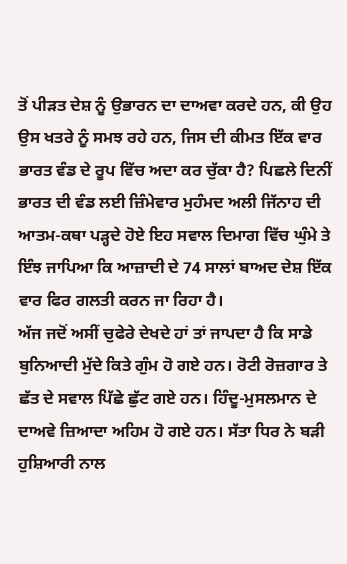ਤੋਂ ਪੀੜਤ ਦੇਸ਼ ਨੂੰ ਉਭਾਰਨ ਦਾ ਦਾਅਵਾ ਕਰਦੇ ਹਨ, ਕੀ ਉਹ ਉਸ ਖਤਰੇ ਨੂੰ ਸਮਝ ਰਹੇ ਹਨ, ਜਿਸ ਦੀ ਕੀਮਤ ਇੱਕ ਵਾਰ ਭਾਰਤ ਵੰਡ ਦੇ ਰੂਪ ਵਿੱਚ ਅਦਾ ਕਰ ਚੁੱਕਾ ਹੈ? ਪਿਛਲੇ ਦਿਨੀਂ ਭਾਰਤ ਦੀ ਵੰਡ ਲਈ ਜ਼ਿੰਮੇਵਾਰ ਮੁਹੰਮਦ ਅਲੀ ਜਿੱਨਾਹ ਦੀ ਆਤਮ-ਕਥਾ ਪੜ੍ਹਦੇ ਹੋਏ ਇਹ ਸਵਾਲ ਦਿਮਾਗ ਵਿੱਚ ਘੁੰਮੇ ਤੇ ਇੰਝ ਜਾਪਿਆ ਕਿ ਆਜ਼ਾਦੀ ਦੇ 74 ਸਾਲਾਂ ਬਾਅਦ ਦੇਸ਼ ਇੱਕ ਵਾਰ ਫਿਰ ਗਲਤੀ ਕਰਨ ਜਾ ਰਿਹਾ ਹੈ।
ਅੱਜ ਜਦੋਂ ਅਸੀਂ ਚੁਫੇਰੇ ਦੇਖਦੇ ਹਾਂ ਤਾਂ ਜਾਪਦਾ ਹੈ ਕਿ ਸਾਡੇ ਬੁਨਿਆਦੀ ਮੁੱਦੇ ਕਿਤੇ ਗੁੰਮ ਹੋ ਗਏ ਹਨ। ਰੋਟੀ ਰੋਜ਼ਗਾਰ ਤੇ ਛੱਤ ਦੇ ਸਵਾਲ ਪਿੱਛੇ ਛੁੱਟ ਗਏ ਹਨ। ਹਿੰਦੂ-ਮੁਸਲਮਾਨ ਦੇ ਦਾਅਵੇ ਜ਼ਿਆਦਾ ਅਹਿਮ ਹੋ ਗਏ ਹਨ। ਸੱਤਾ ਧਿਰ ਨੇ ਬੜੀ ਹੁਸ਼ਿਆਰੀ ਨਾਲ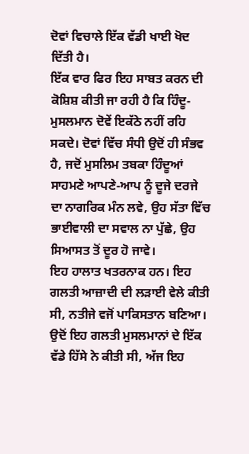ਦੋਵਾਂ ਵਿਚਾਲੇ ਇੱਕ ਵੱਡੀ ਖਾਈ ਖੋਦ ਦਿੱਤੀ ਹੈ।
ਇੱਕ ਵਾਰ ਫਿਰ ਇਹ ਸਾਬਤ ਕਰਨ ਦੀ ਕੋਸ਼ਿਸ਼ ਕੀਤੀ ਜਾ ਰਹੀ ਹੈ ਕਿ ਹਿੰਦੂ-ਮੁਸਲਮਾਨ ਦੋਵੇਂ ਇਕੱਠੇ ਨਹੀਂ ਰਹਿ ਸਕਦੇ। ਦੋਵਾਂ ਵਿੱਚ ਸੰਧੀ ਉਦੋਂ ਹੀ ਸੰਭਵ ਹੈ, ਜਦੋਂ ਮੁਸਲਿਮ ਤਬਕਾ ਹਿੰਦੂਆਂ ਸਾਹਮਣੇ ਆਪਣੇ-ਆਪ ਨੂੰ ਦੂਜੇ ਦਰਜੇ ਦਾ ਨਾਗਰਿਕ ਮੰਨ ਲਵੇ, ਉਹ ਸੱਤਾ ਵਿੱਚ ਭਾਈਵਾਲੀ ਦਾ ਸਵਾਲ ਨਾ ਪੁੱਛੇ, ਉਹ ਸਿਆਸਤ ਤੋਂ ਦੂਰ ਹੋ ਜਾਵੇ।
ਇਹ ਹਾਲਾਤ ਖਤਰਨਾਕ ਹਨ। ਇਹ ਗਲਤੀ ਆਜ਼ਾਦੀ ਦੀ ਲੜਾਈ ਵੇਲੇ ਕੀਤੀ ਸੀ, ਨਤੀਜੇ ਵਜੋਂ ਪਾਕਿਸਤਾਨ ਬਣਿਆ। ਉਦੋਂ ਇਹ ਗਲਤੀ ਮੁਸਲਮਾਨਾਂ ਦੇ ਇੱਕ ਵੱਡੇ ਹਿੱਸੇ ਨੇ ਕੀਤੀ ਸੀ, ਅੱਜ ਇਹ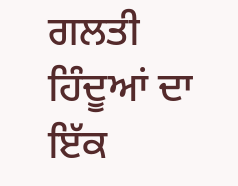ਗਲਤੀ ਹਿੰਦੂਆਂ ਦਾ ਇੱਕ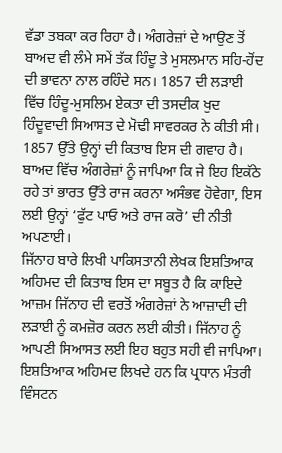ਵੱਡਾ ਤਬਕਾ ਕਰ ਰਿਹਾ ਹੈ। ਅੰਗਰੇਜ਼ਾਂ ਦੇ ਆਉਣ ਤੋਂ ਬਾਅਦ ਵੀ ਲੰਮੇ ਸਮੇਂ ਤੱਕ ਹਿੰਦੂ ਤੇ ਮੁਸਲਮਾਨ ਸਹਿ-ਹੋਂਦ ਦੀ ਭਾਵਨਾ ਨਾਲ ਰਹਿੰਦੇ ਸਨ। 1857 ਦੀ ਲੜਾਈ ਵਿੱਚ ਹਿੰਦੂ-ਮੁਸਲਿਮ ਏਕਤਾ ਦੀ ਤਸਦੀਕ ਖੁਦ ਹਿੰਦੂਵਾਦੀ ਸਿਆਸਤ ਦੇ ਮੋਢੀ ਸਾਵਰਕਰ ਨੇ ਕੀਤੀ ਸੀ। 1857 ਉੱਤੇ ਉਨ੍ਹਾਂ ਦੀ ਕਿਤਾਬ ਇਸ ਦੀ ਗਵਾਹ ਹੈ। ਬਾਅਦ ਵਿੱਚ ਅੰਗਰੇਜ਼ਾਂ ਨੂੰ ਜਾਪਿਆ ਕਿ ਜੇ ਇਹ ਇਕੱਠੇ ਰਹੇ ਤਾਂ ਭਾਰਤ ਉੱਤੇ ਰਾਜ ਕਰਨਾ ਅਸੰਭਵ ਹੋਵੇਗਾ, ਇਸ ਲਈ ਉਨ੍ਹਾਂ ‘ਫੁੱਟ ਪਾਓ ਅਤੇ ਰਾਜ ਕਰੋ’ ਦੀ ਨੀਤੀ ਅਪਣਾਈ।
ਜਿੱਨਾਹ ਬਾਰੇ ਲਿਖੀ ਪਾਕਿਸਤਾਨੀ ਲੇਖਕ ਇਸ਼ਤਿਆਕ ਅਹਿਮਦ ਦੀ ਕਿਤਾਬ ਇਸ ਦਾ ਸਬੂਤ ਹੈ ਕਿ ਕਾਇਦੇ ਆਜ਼ਮ ਜਿੱਨਾਹ ਦੀ ਵਰਤੋਂ ਅੰਗਰੇਜ਼ਾਂ ਨੇ ਆਜ਼ਾਦੀ ਦੀ ਲੜਾਈ ਨੂੰ ਕਮਜ਼ੋਰ ਕਰਨ ਲਈ ਕੀਤੀ। ਜਿੱਨਾਹ ਨੂੰ ਆਪਣੀ ਸਿਆਸਤ ਲਈ ਇਹ ਬਹੁਤ ਸਹੀ ਵੀ ਜਾਪਿਆ। ਇਸ਼ਤਿਆਕ ਅਹਿਮਦ ਲਿਖਦੇ ਹਨ ਕਿ ਪ੍ਰਧਾਨ ਮੰਤਰੀ ਵਿੰਸਟਨ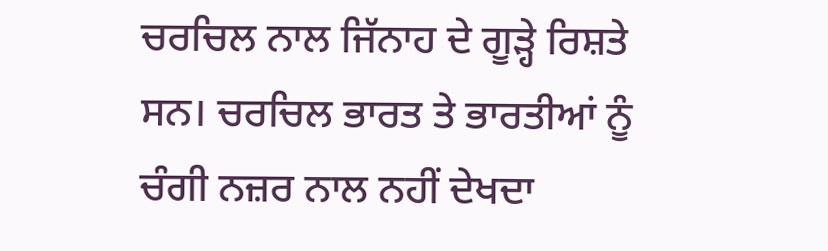ਚਰਚਿਲ ਨਾਲ ਜਿੱਨਾਹ ਦੇ ਗੂੜ੍ਹੇ ਰਿਸ਼ਤੇ ਸਨ। ਚਰਚਿਲ ਭਾਰਤ ਤੇ ਭਾਰਤੀਆਂ ਨੂੰ ਚੰਗੀ ਨਜ਼ਰ ਨਾਲ ਨਹੀਂ ਦੇਖਦਾ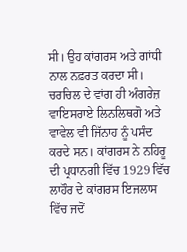ਸੀ। ਉਹ ਕਾਂਗਰਸ ਅਤੇ ਗਾਂਧੀ ਨਾਲ ਨਫ਼ਰਤ ਕਰਦਾ ਸੀ। ਚਰਚਿਲ ਦੇ ਵਾਂਗ ਹੀ ਅੰਗਰੇਜ਼ ਵਾਇਸਰਾਏ ਲਿਨਲਿਥਗੋ ਅਤੇ ਵਾਵੇਲ ਵੀ ਜਿੱਨਾਹ ਨੂੰ ਪਸੰਦ ਕਰਦੇ ਸਨ। ਕਾਂਗਰਸ ਨੇ ਨਹਿਰੂ ਦੀ ਪ੍ਰਧਾਨਗੀ ਵਿੱਚ 1929 ਵਿੱਚ ਲਾਹੌਰ ਦੇ ਕਾਂਗਰਸ ਇਜਲਾਸ ਵਿੱਚ ਜਦੋਂ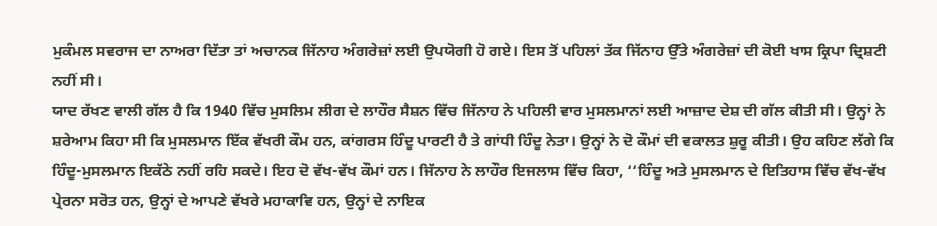ਮੁਕੰਮਲ ਸਵਰਾਜ ਦਾ ਨਾਅਰਾ ਦਿੱਤਾ ਤਾਂ ਅਚਾਨਕ ਜਿੱਨਾਹ ਅੰਗਰੇਜ਼ਾਂ ਲਈ ਉਪਯੋਗੀ ਹੋ ਗਏ। ਇਸ ਤੋਂ ਪਹਿਲਾਂ ਤੱਕ ਜਿੱਨਾਹ ਉੱਤੇ ਅੰਗਰੇਜ਼ਾਂ ਦੀ ਕੋਈ ਖਾਸ ਕ੍ਰਿਪਾ ਦ੍ਰਿਸ਼ਟੀ ਨਹੀਂ ਸੀ।
ਯਾਦ ਰੱਖਣ ਵਾਲੀ ਗੱਲ ਹੈ ਕਿ 1940 ਵਿੱਚ ਮੁਸਲਿਮ ਲੀਗ ਦੇ ਲਾਹੌਰ ਸੈਸ਼ਨ ਵਿੱਚ ਜਿੱਨਾਹ ਨੇ ਪਹਿਲੀ ਵਾਰ ਮੁਸਲਮਾਨਾਂ ਲਈ ਆਜ਼ਾਦ ਦੇਸ਼ ਦੀ ਗੱਲ ਕੀਤੀ ਸੀ। ਉਨ੍ਹਾਂ ਨੇ ਸ਼ਰੇਆਮ ਕਿਹਾ ਸੀ ਕਿ ਮੁਸਲਮਾਨ ਇੱਕ ਵੱਖਰੀ ਕੌਮ ਹਨ, ਕਾਂਗਰਸ ਹਿੰਦੂ ਪਾਰਟੀ ਹੈ ਤੇ ਗਾਂਧੀ ਹਿੰਦੂ ਨੇਤਾ। ਉਨ੍ਹਾਂ ਨੇ ਦੋ ਕੌਮਾਂ ਦੀ ਵਕਾਲਤ ਸ਼ੁਰੂ ਕੀਤੀ। ਉਹ ਕਹਿਣ ਲੱਗੇ ਕਿ ਹਿੰਦੂ-ਮੁਸਲਮਾਨ ਇਕੱਠੇ ਨਹੀਂ ਰਹਿ ਸਕਦੇ। ਇਹ ਦੋ ਵੱਖ-ਵੱਖ ਕੌਮਾਂ ਹਨ। ਜਿੱਨਾਹ ਨੇ ਲਾਹੌਰ ਇਜਲਾਸ ਵਿੱਚ ਕਿਹਾ, ‘‘ਹਿੰਦੂ ਅਤੇ ਮੁਸਲਮਾਨ ਦੇ ਇਤਿਹਾਸ ਵਿੱਚ ਵੱਖ-ਵੱਖ ਪ੍ਰੇਰਨਾ ਸਰੋਤ ਹਨ, ਉਨ੍ਹਾਂ ਦੇ ਆਪਣੇ ਵੱਖਰੇ ਮਹਾਕਾਵਿ ਹਨ, ਉਨ੍ਹਾਂ ਦੇ ਨਾਇਕ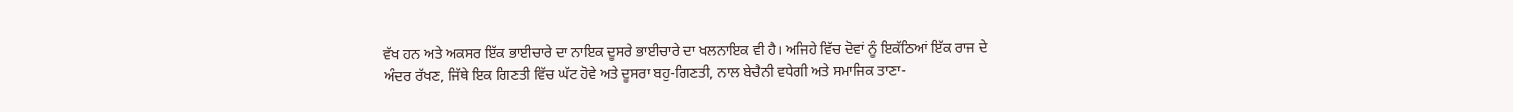ਵੱਖ ਹਨ ਅਤੇ ਅਕਸਰ ਇੱਕ ਭਾਈਚਾਰੇ ਦਾ ਨਾਇਕ ਦੂਸਰੇ ਭਾਈਚਾਰੇ ਦਾ ਖਲਨਾਇਕ ਵੀ ਹੈ। ਅਜਿਹੇ ਵਿੱਚ ਦੋਵਾਂ ਨੂੰ ਇਕੱਠਿਆਂ ਇੱਕ ਰਾਜ ਦੇ ਅੰਦਰ ਰੱਖਣ, ਜਿੱਥੇ ਇਕ ਗਿਣਤੀ ਵਿੱਚ ਘੱਟ ਹੋਵੇ ਅਤੇ ਦੂਸਰਾ ਬਹੁ-ਗਿਣਤੀ, ਨਾਲ ਬੇਚੈਨੀ ਵਧੇਗੀ ਅਤੇ ਸਮਾਜਿਕ ਤਾਣਾ-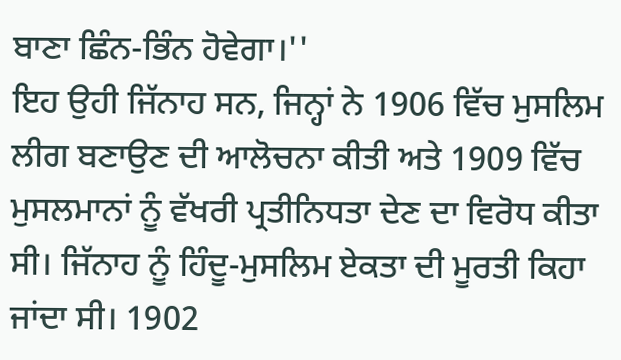ਬਾਣਾ ਛਿੰਨ-ਭਿੰਨ ਹੋਵੇਗਾ।''
ਇਹ ਉਹੀ ਜਿੱਨਾਹ ਸਨ, ਜਿਨ੍ਹਾਂ ਨੇ 1906 ਵਿੱਚ ਮੁਸਲਿਮ ਲੀਗ ਬਣਾਉਣ ਦੀ ਆਲੋਚਨਾ ਕੀਤੀ ਅਤੇ 1909 ਵਿੱਚ ਮੁਸਲਮਾਨਾਂ ਨੂੰ ਵੱਖਰੀ ਪ੍ਰਤੀਨਿਧਤਾ ਦੇਣ ਦਾ ਵਿਰੋਧ ਕੀਤਾ ਸੀ। ਜਿੱਨਾਹ ਨੂੰ ਹਿੰਦੂ-ਮੁਸਲਿਮ ਏਕਤਾ ਦੀ ਮੂਰਤੀ ਕਿਹਾ ਜਾਂਦਾ ਸੀ। 1902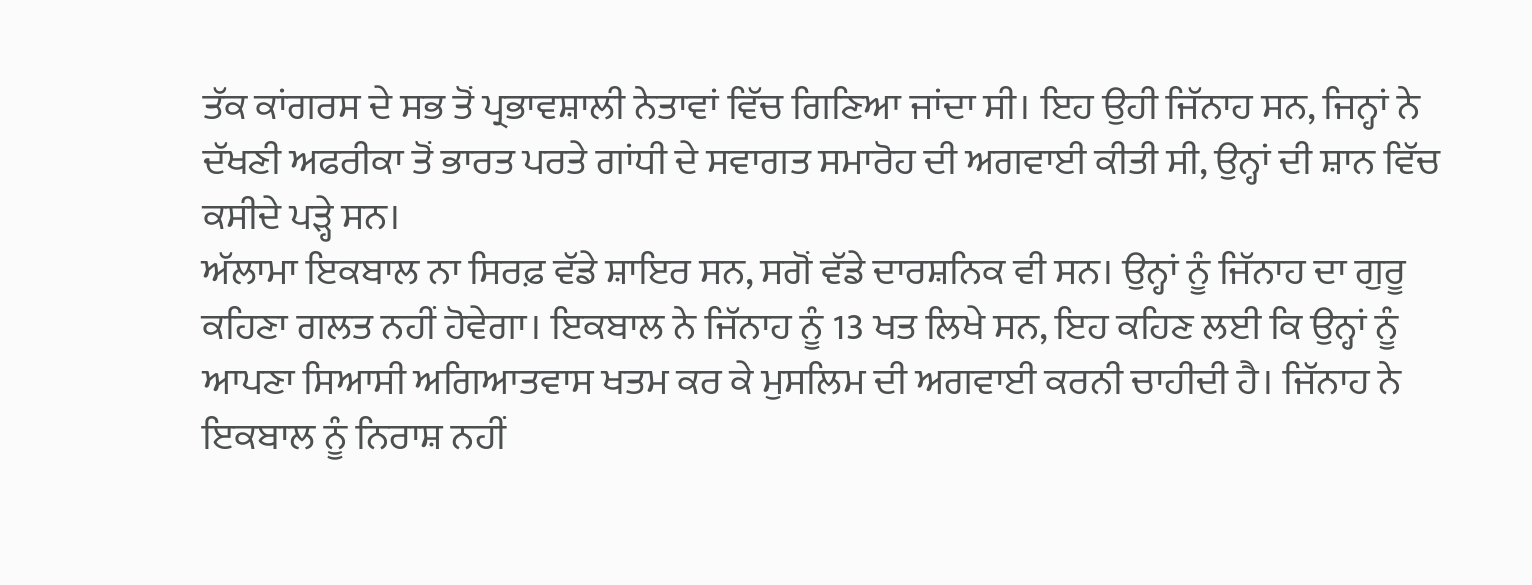ਤੱਕ ਕਾਂਗਰਸ ਦੇ ਸਭ ਤੋਂ ਪ੍ਰਭਾਵਸ਼ਾਲੀ ਨੇਤਾਵਾਂ ਵਿੱਚ ਗਿਣਿਆ ਜਾਂਦਾ ਸੀ। ਇਹ ਉਹੀ ਜਿੱਨਾਹ ਸਨ, ਜਿਨ੍ਹਾਂ ਨੇ ਦੱਖਣੀ ਅਫਰੀਕਾ ਤੋਂ ਭਾਰਤ ਪਰਤੇ ਗਾਂਧੀ ਦੇ ਸਵਾਗਤ ਸਮਾਰੋਹ ਦੀ ਅਗਵਾਈ ਕੀਤੀ ਸੀ, ਉਨ੍ਹਾਂ ਦੀ ਸ਼ਾਨ ਵਿੱਚ ਕਸੀਦੇ ਪੜ੍ਹੇ ਸਨ।
ਅੱਲਾਮਾ ਇਕਬਾਲ ਨਾ ਸਿਰਫ਼ ਵੱਡੇ ਸ਼ਾਇਰ ਸਨ, ਸਗੋਂ ਵੱਡੇ ਦਾਰਸ਼ਨਿਕ ਵੀ ਸਨ। ਉਨ੍ਹਾਂ ਨੂੰ ਜਿੱਨਾਹ ਦਾ ਗੁਰੂ ਕਹਿਣਾ ਗਲਤ ਨਹੀਂ ਹੋਵੇਗਾ। ਇਕਬਾਲ ਨੇ ਜਿੱਨਾਹ ਨੂੰ 13 ਖਤ ਲਿਖੇ ਸਨ, ਇਹ ਕਹਿਣ ਲਈ ਕਿ ਉਨ੍ਹਾਂ ਨੂੰ ਆਪਣਾ ਸਿਆਸੀ ਅਗਿਆਤਵਾਸ ਖਤਮ ਕਰ ਕੇ ਮੁਸਲਿਮ ਦੀ ਅਗਵਾਈ ਕਰਨੀ ਚਾਹੀਦੀ ਹੈ। ਜਿੱਨਾਹ ਨੇ ਇਕਬਾਲ ਨੂੰ ਨਿਰਾਸ਼ ਨਹੀਂ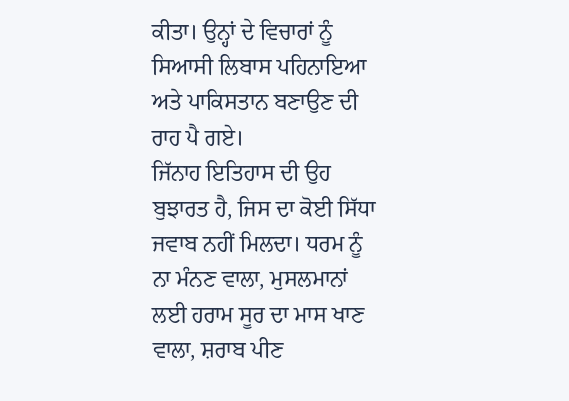ਕੀਤਾ। ਉਨ੍ਹਾਂ ਦੇ ਵਿਚਾਰਾਂ ਨੂੰ ਸਿਆਸੀ ਲਿਬਾਸ ਪਹਿਨਾਇਆ ਅਤੇ ਪਾਕਿਸਤਾਨ ਬਣਾਉਣ ਦੀ ਰਾਹ ਪੈ ਗਏ।
ਜਿੱਨਾਹ ਇਤਿਹਾਸ ਦੀ ਉਹ ਬੁਝਾਰਤ ਹੈ, ਜਿਸ ਦਾ ਕੋਈ ਸਿੱਧਾ ਜਵਾਬ ਨਹੀਂ ਮਿਲਦਾ। ਧਰਮ ਨੂੰ ਨਾ ਮੰਨਣ ਵਾਲਾ, ਮੁਸਲਮਾਨਾਂ ਲਈ ਹਰਾਮ ਸੂਰ ਦਾ ਮਾਸ ਖਾਣ ਵਾਲਾ, ਸ਼ਰਾਬ ਪੀਣ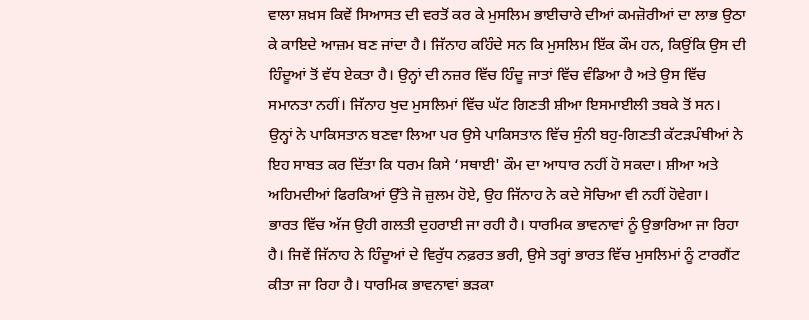ਵਾਲਾ ਸ਼ਖ਼ਸ ਕਿਵੇਂ ਸਿਆਸਤ ਦੀ ਵਰਤੋਂ ਕਰ ਕੇ ਮੁਸਲਿਮ ਭਾਈਚਾਰੇ ਦੀਆਂ ਕਮਜ਼ੋਰੀਆਂ ਦਾ ਲਾਭ ਉਠਾ ਕੇ ਕਾਇਦੇ ਆਜ਼ਮ ਬਣ ਜਾਂਦਾ ਹੈ। ਜਿੱਨਾਹ ਕਹਿੰਦੇ ਸਨ ਕਿ ਮੁਸਲਿਮ ਇੱਕ ਕੌਮ ਹਨ, ਕਿਉਂਕਿ ਉਸ ਦੀ ਹਿੰਦੂਆਂ ਤੋਂ ਵੱਧ ਏਕਤਾ ਹੈ। ਉਨ੍ਹਾਂ ਦੀ ਨਜ਼ਰ ਵਿੱਚ ਹਿੰਦੂ ਜਾਤਾਂ ਵਿੱਚ ਵੰਡਿਆ ਹੈ ਅਤੇ ਉਸ ਵਿੱਚ ਸਮਾਨਤਾ ਨਹੀਂ। ਜਿੱਨਾਹ ਖੁਦ ਮੁਸਲਿਮਾਂ ਵਿੱਚ ਘੱਟ ਗਿਣਤੀ ਸ਼ੀਆ ਇਸਮਾਈਲੀ ਤਬਕੇ ਤੋਂ ਸਨ। ਉਨ੍ਹਾਂ ਨੇ ਪਾਕਿਸਤਾਨ ਬਣਵਾ ਲਿਆ ਪਰ ਉਸੇ ਪਾਕਿਸਤਾਨ ਵਿੱਚ ਸੁੰਨੀ ਬਹੁ-ਗਿਣਤੀ ਕੱਟੜਪੰਥੀਆਂ ਨੇ ਇਹ ਸਾਬਤ ਕਰ ਦਿੱਤਾ ਕਿ ਧਰਮ ਕਿਸੇ ‘ਸਥਾਈ' ਕੌਮ ਦਾ ਆਧਾਰ ਨਹੀਂ ਹੋ ਸਕਦਾ। ਸ਼ੀਆ ਅਤੇ ਅਹਿਮਦੀਆਂ ਫਿਰਕਿਆਂ ਉੱਤੇ ਜੋ ਜ਼ੁਲਮ ਹੋਏ, ਉਹ ਜਿੱਨਾਹ ਨੇ ਕਦੇ ਸੋਚਿਆ ਵੀ ਨਹੀਂ ਹੋਵੇਗਾ।
ਭਾਰਤ ਵਿੱਚ ਅੱਜ ਉਹੀ ਗਲਤੀ ਦੁਹਰਾਈ ਜਾ ਰਹੀ ਹੈ। ਧਾਰਮਿਕ ਭਾਵਨਾਵਾਂ ਨੂੰ ਉਭਾਰਿਆ ਜਾ ਰਿਹਾ ਹੈ। ਜਿਵੇਂ ਜਿੱਨਾਹ ਨੇ ਹਿੰਦੂਆਂ ਦੇ ਵਿਰੁੱਧ ਨਫ਼ਰਤ ਭਰੀ, ਉਸੇ ਤਰ੍ਹਾਂ ਭਾਰਤ ਵਿੱਚ ਮੁਸਲਿਮਾਂ ਨੂੰ ਟਾਰਗੈਂਟ ਕੀਤਾ ਜਾ ਰਿਹਾ ਹੈ। ਧਾਰਮਿਕ ਭਾਵਨਾਵਾਂ ਭੜਕਾ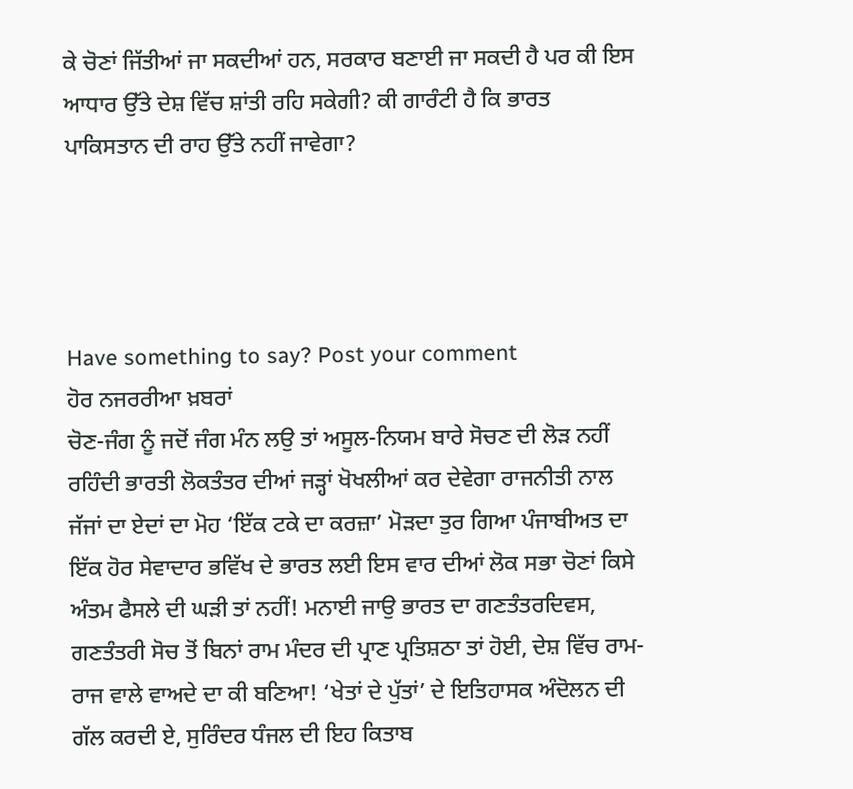ਕੇ ਚੋਣਾਂ ਜਿੱਤੀਆਂ ਜਾ ਸਕਦੀਆਂ ਹਨ, ਸਰਕਾਰ ਬਣਾਈ ਜਾ ਸਕਦੀ ਹੈ ਪਰ ਕੀ ਇਸ ਆਧਾਰ ਉੱਤੇ ਦੇਸ਼ ਵਿੱਚ ਸ਼ਾਂਤੀ ਰਹਿ ਸਕੇਗੀ? ਕੀ ਗਾਰੰਟੀ ਹੈ ਕਿ ਭਾਰਤ ਪਾਕਿਸਤਾਨ ਦੀ ਰਾਹ ਉੱਤੇ ਨਹੀਂ ਜਾਵੇਗਾ?




Have something to say? Post your comment
ਹੋਰ ਨਜਰਰੀਆ ਖ਼ਬਰਾਂ
ਚੋਣ-ਜੰਗ ਨੂੰ ਜਦੋਂ ਜੰਗ ਮੰਨ ਲਉ ਤਾਂ ਅਸੂਲ-ਨਿਯਮ ਬਾਰੇ ਸੋਚਣ ਦੀ ਲੋੜ ਨਹੀਂ ਰਹਿੰਦੀ ਭਾਰਤੀ ਲੋਕਤੰਤਰ ਦੀਆਂ ਜੜ੍ਹਾਂ ਖੋਖਲੀਆਂ ਕਰ ਦੇਵੇਗਾ ਰਾਜਨੀਤੀ ਨਾਲ ਜੱਜਾਂ ਦਾ ਏਦਾਂ ਦਾ ਮੋਹ ‘ਇੱਕ ਟਕੇ ਦਾ ਕਰਜ਼ਾ’ ਮੋੜਦਾ ਤੁਰ ਗਿਆ ਪੰਜਾਬੀਅਤ ਦਾ ਇੱਕ ਹੋਰ ਸੇਵਾਦਾਰ ਭਵਿੱਖ ਦੇ ਭਾਰਤ ਲਈ ਇਸ ਵਾਰ ਦੀਆਂ ਲੋਕ ਸਭਾ ਚੋਣਾਂ ਕਿਸੇ ਅੰਤਮ ਫੈਸਲੇ ਦੀ ਘੜੀ ਤਾਂ ਨਹੀਂ! ਮਨਾਈ ਜਾਉ ਭਾਰਤ ਦਾ ਗਣਤੰਤਰਦਿਵਸ, ਗਣਤੰਤਰੀ ਸੋਚ ਤੋਂ ਬਿਨਾਂ ਰਾਮ ਮੰਦਰ ਦੀ ਪ੍ਰਾਣ ਪ੍ਰਤਿਸ਼ਠਾ ਤਾਂ ਹੋਈ, ਦੇਸ਼ ਵਿੱਚ ਰਾਮ-ਰਾਜ ਵਾਲੇ ਵਾਅਦੇ ਦਾ ਕੀ ਬਣਿਆ! ‘ਖੇਤਾਂ ਦੇ ਪੁੱਤਾਂ’ ਦੇ ਇਤਿਹਾਸਕ ਅੰਦੋਲਨ ਦੀ ਗੱਲ ਕਰਦੀ ਏ, ਸੁਰਿੰਦਰ ਧੰਜਲ ਦੀ ਇਹ ਕਿਤਾਬ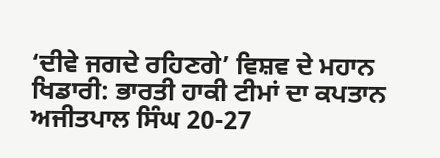‘ਦੀਵੇ ਜਗਦੇ ਰਹਿਣਗੇ’ ਵਿਸ਼ਵ ਦੇ ਮਹਾਨ ਖਿਡਾਰੀ: ਭਾਰਤੀ ਹਾਕੀ ਟੀਮਾਂ ਦਾ ਕਪਤਾਨ ਅਜੀਤਪਾਲ ਸਿੰਘ 20-27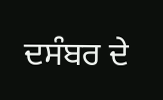ਦਸੰਬਰ ਦੇ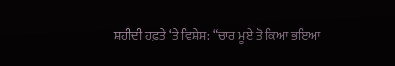ਸ਼ਹੀਦੀ ਹਫ਼ਤੇ ‘ਤੇ ਵਿਸ਼ੇਸ: “ਚਾਰ ਮੂਏ ਤੋ ਕਿਆ ਭਇਆ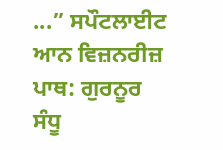...” ਸਪੌਟਲਾਈਟ ਆਨ ਵਿਜ਼ਨਰੀਜ਼ ਪਾਥ: ਗੁਰਨੂਰ ਸੰਧੂ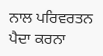ਨਾਲ ਪਰਿਵਰਤਨ ਪੈਦਾ ਕਰਨਾ